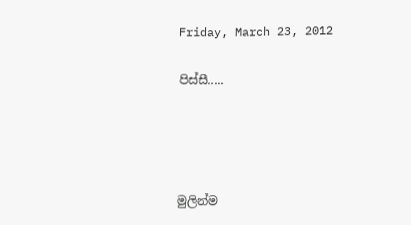Friday, March 23, 2012

පිස්සී.....




මුලින්ම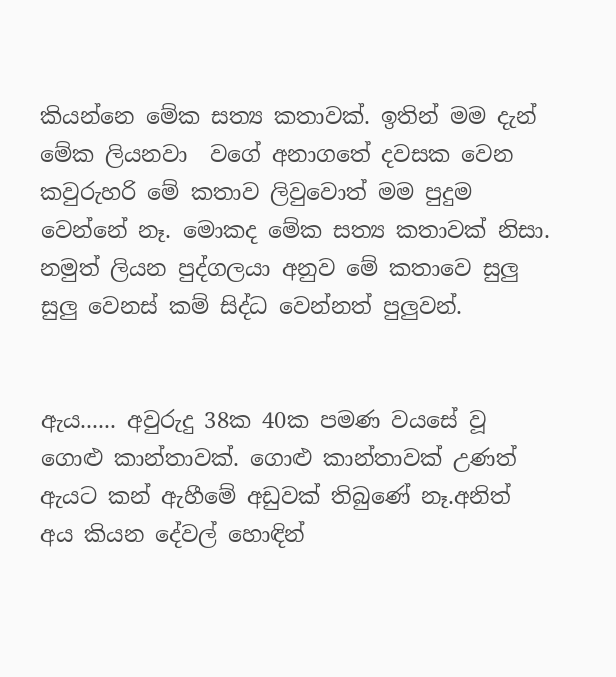කියන්නෙ මේක සත්‍ය කතාවක්. ඉතින් මම දැන් මේක ලියනවා  වගේ අනාගතේ දවසක වෙන කවුරුහරි මේ කතාව ලිවුවොත් මම පුදුම වෙන්නේ නෑ. මොකද මේක සත්‍ය කතාවක් නිසා. නමුත් ලියන පුද්ගලයා අනුව මේ කතාවෙ සුලු සුලු වෙනස් කම් සිද්ධ වෙන්නත් පුලුවන්.


ඇය...... අවුරුදු 38ක 40ක පමණ වයසේ වූ ගොළු කාන්තාවක්. ගොළු කාන්තාවක් උණත් ඇයට කන් ඇහීමේ අඩුවක් තිබුණේ නෑ.අනිත් අය කියන දේවල් හොඳින්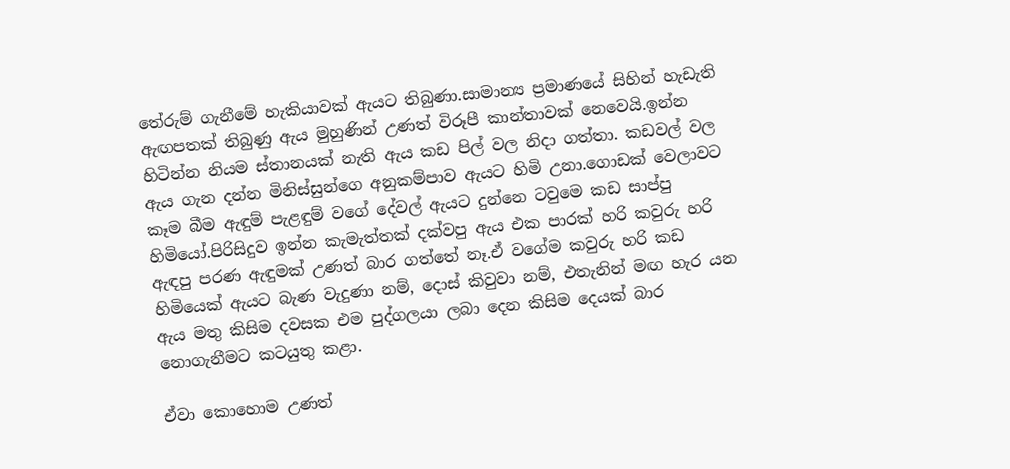තේරුම් ගැනීමේ හැකියාවක් ඇයට තිබුණා.සාමාන්‍ය ප්‍රමාණයේ සිහින් හැඩැති ඇඟපතක් තිබුණු ඇය මුහුණින් උණත් විරූපී කාන්තාවක් නෙවෙයි.ඉන්න හිටින්න නියම ස්තානයක් නැති ඇය කඩ පිල් වල නිදා ගත්තා. කඩවල් වල ඇය ගැන දන්න මිනිස්සුන්ගෙ අනුකම්පාව ඇයට හිමි උනා.ගොඩක් වෙලාවට කෑම බීම ඇඳුම් පැළඳුම් වගේ දේවල් ඇයට දුන්නෙ ටවුමෙ කඩ සාප්පු හිමියෝ.පිරිසිදුව ඉන්න කැමැත්තක් දක්වපු ඇය එක පාරක් හරි කවුරු හරි ඇඳපු පරණ ඇඳුමක් උණත් බාර ගත්තේ නෑ.ඒ වගේම කවුරු හරි කඩ හිමියෙක් ඇයට බැණ වැදුණා නම්, දොස් කිවුවා නම්, එතැනින් මඟ හැර යන ඇය මතු කිසිම දවසක එම පුද්ගලයා ලබා දෙන කිසිම දෙයක් බාර නොගැනීමට කටයුතු කළා.

ඒවා කොහොම උණත්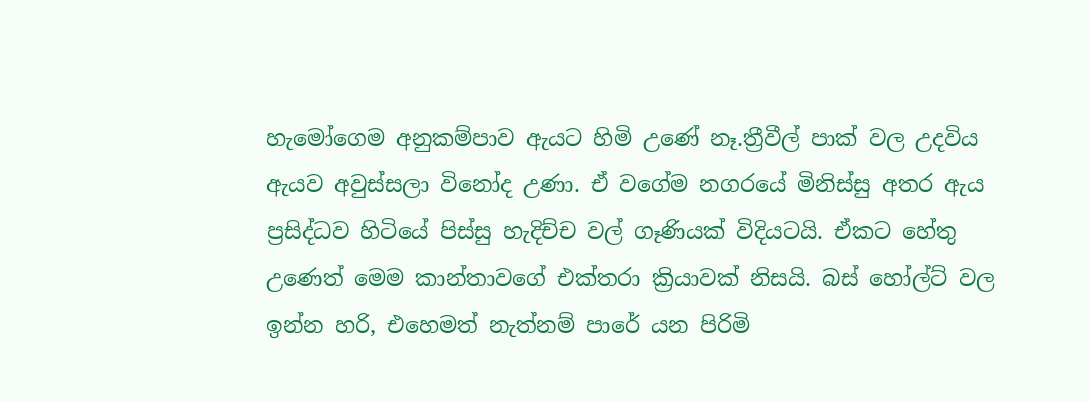හැමෝගෙම අනුකම්පාව ඇයට හිමි උණේ නෑ.ත්‍රීවීල් පාක් වල උදවිය ඇයව අවුස්සලා විනෝද උණා. ඒ වගේම නගරයේ මිනිස්සු අතර ඇය ප්‍රසිද්ධව හිටියේ පිස්සු හැදිච්ච වල් ගෑණියක් විදියටයි. ඒකට හේතු උණෙත් මෙම කාන්තාවගේ එක්තරා ක්‍රියාවක් නිසයි. බස් හෝල්ට් වල ඉන්න හරි, එහෙමත් නැත්නම් පාරේ යන පිරිමි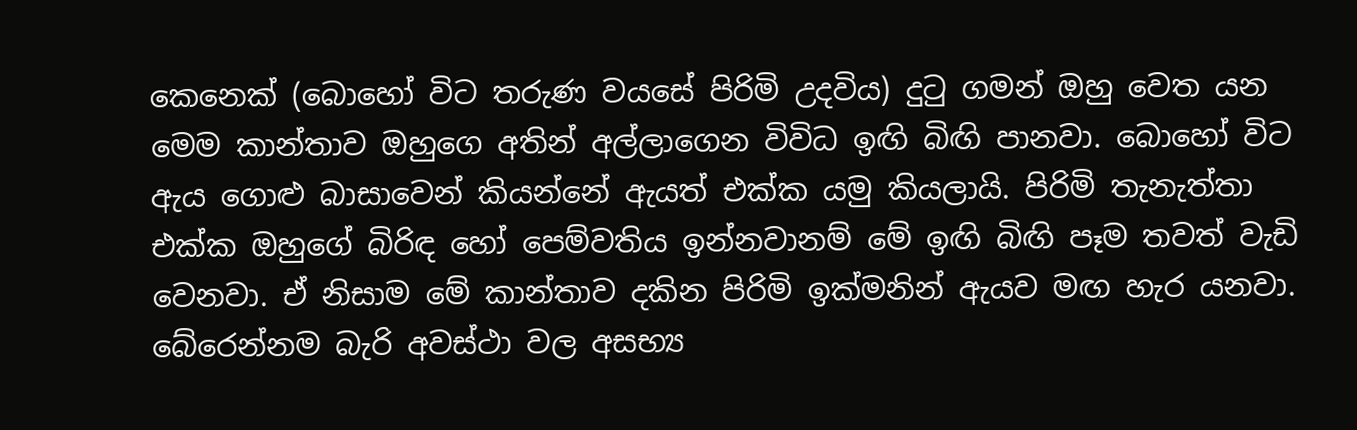කෙනෙක් (බොහෝ විට තරුණ වයසේ පිරිමි උදවිය) දුටු ගමන් ඔහු වෙත යන මෙම කාන්තාව ඔහුගෙ අතින් අල්ලාගෙන විවිධ ඉඟි බිඟි පානවා. බොහෝ විට ඇය ගොළු බාසාවෙන් කියන්නේ ඇයත් එක්ක යමු කියලායි. පිරිමි තැනැත්තා එක්ක ඔහුගේ බිරිඳ හෝ පෙම්වතිය ඉන්නවානම් මේ ඉඟි බිඟි පෑම තවත් වැඩි වෙනවා. ඒ නිසාම මේ කාන්තාව දකින පිරිමි ඉක්මනින් ඇයව මඟ හැර යනවා. බේරෙන්නම බැරි අවස්ථා වල අසභ්‍ය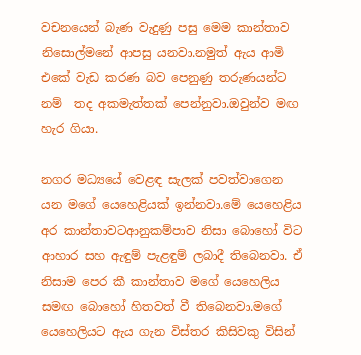වචනයෙන් බැණ වැදුණු පසු මෙම කාන්තාව නිසොල්මනේ ආපසු යනවා.නමුත් ඇය ආමි එකේ වැඩ කරණ බව පෙනුණු තරුණයන්ට නම්  තද අකමැත්තක් පෙන්නුවා.ඔවුන්ව මඟ හැර ගියා.

නගර මධ්‍යයේ වෙළඳ සැලක් පවත්වාගෙන යන මගේ යෙහෙළියක් ඉන්නවා.මේ යෙහෙළිය අර කාන්තාවටආනුකම්පාව නිසා බොහෝ විට ආහාර සහ ඇඳුම් පැළඳුම් ලබාදී තිබෙනවා. ඒ නිසාම පෙර කී කාන්තාව මගේ යෙහෙලිය සමඟ බොහෝ හිතවත් වී තිබෙනවා.මගේ යෙහෙලියට ඇය ගැන විස්තර කිසිවකු විසින්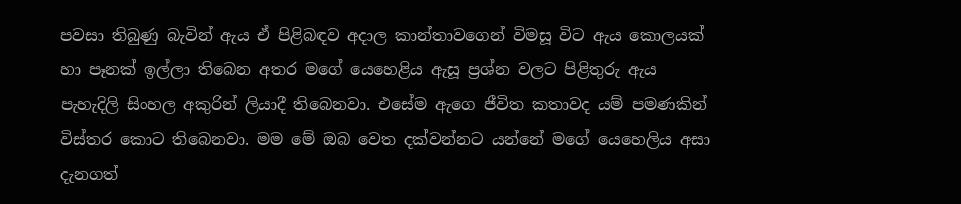පවසා තිබුණු බැවින් ඇය ඒ පිළිබඳව අදාල කාන්තාවගෙන් විමසූ විට ඇය කොලයක් හා පෑනක් ඉල්ලා තිබෙන අතර මගේ යෙහෙළිය ඇසූ ප්‍රශ්න වලට පිළිතුරු ඇය පැහැදිලි සිංහල අකුරින් ලියාදී තිබෙනවා. එසේම ඇගෙ ජීවිත කතාවද යම් පමණකින් විස්තර කොට තිබෙනවා. මම මේ ඔබ වෙත දක්වන්නට යන්නේ මගේ යෙහෙලිය අසා දැනගත්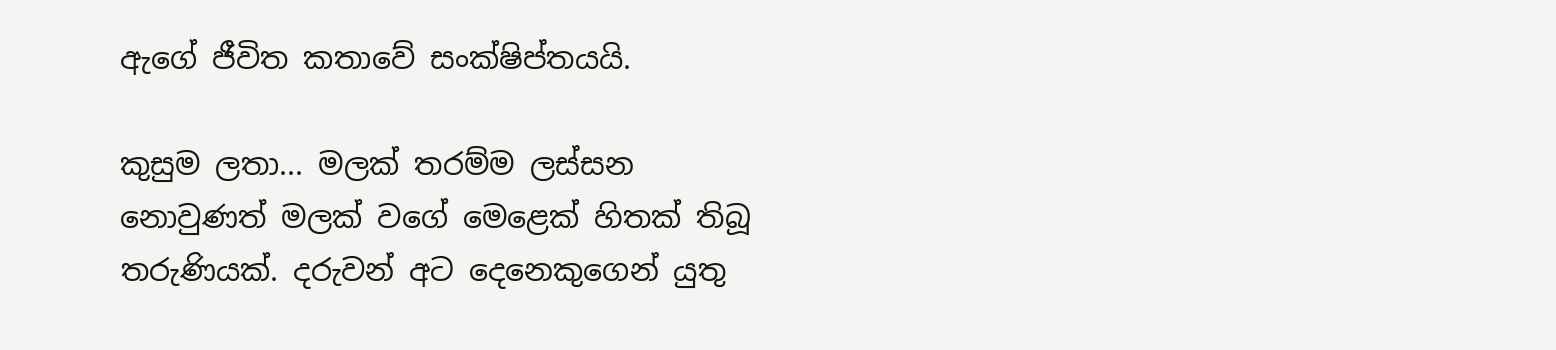ඇගේ ජීවිත කතාවේ සංක්ෂිප්තයයි.

කුසුම ලතා... මලක් තරම්ම ලස්සන නොවුණත් මලක් වගේ මෙළෙක් හිතක් තිබූ තරුණියක්. දරුවන් අට දෙනෙකුගෙන් යුතු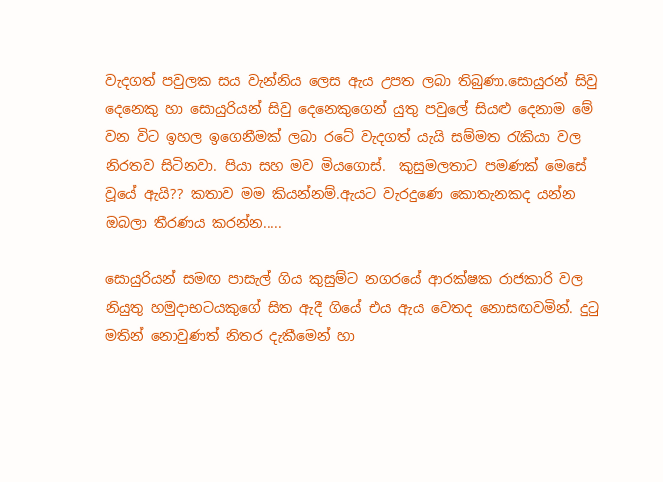වැදගත් පවුලක සය වැන්නිය ලෙස ඇය උපත ලබා තිබුණා.සොයුරන් සිවු දෙනෙකු හා සොයුරියන් සිවු දෙනෙකුගෙන් යුතු පවුලේ සියළු දෙනාම මේ වන විට ඉහල ඉගෙනීමක් ලබා රටේ වැදගත් යැයි සම්මත රැකියා වල නිරතව සිටිනවා. පියා සහ මව මියගොස්.  කුසුමලතාට පමණක් මෙසේ වූයේ ඇයි?? කතාව මම කියන්නම්.ඇයට වැරදුණෙ කොතැනකද යන්න ඔබලා තීරණය කරන්න.....

සොයුරියන් සමඟ පාසැල් ගිය කුසුම්ට නගරයේ ආරක්ෂක රාජකාරි වල නියුතු හමුදාභටයකුගේ සිත ඇදී ගියේ එය ඇය වෙතද නොසඟවමින්. දුටු මතින් නොවුණත් නිතර දැකීමෙන් හා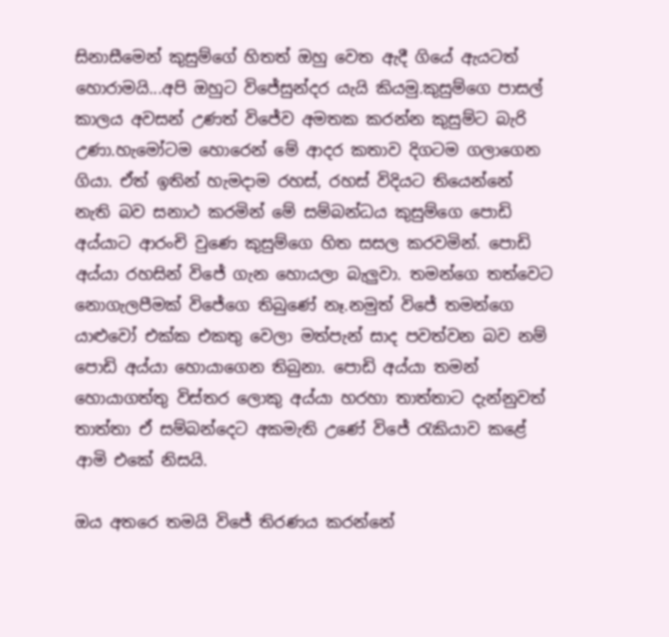සිනාසීමෙන් කුසුම්ගේ හිතත් ඔහු වෙත ඇදී ගියේ ඇයටත් හොරාමයි...අපි ඔහුට විජේසුන්දර යැයි කියමු.කුසුම්ගෙ පාසල් කාලය අවසන් උණත් විජේව අමතක කරන්න කුසුම්ට බැරි උණා.හැමෝටම හොරෙන් මේ ආදර කතාව දිගටම ගලාගෙන ගියා. ඒත් ඉතින් හැමදාම රහස්, රහස් විදියට තියෙන්නේ
නැති බව සනාථ කරමින් මේ සම්බන්ධය කුසුම්ගෙ පොඩි අය්යාට ආරංචි වුණෙ කුසුම්ගෙ හිත සසල කරවමින්. පොඩි අය්යා රහසින් විජේ ගැන හොයලා බැලුවා. තමන්ගෙ තත්වෙට නොගැලපීමක් විජේගෙ තිබුණේ නෑ.නමුත් විජේ තමන්ගෙ යාළුවෝ එක්ක එකතු වෙලා මත්පැන් සාද පවත්වන බව නම් පොඩි අය්යා හොයාගෙන තිබුනා. පොඩි අය්යා තමන් හොයාගත්තු විස්තර ලොකු අය්යා හරහා තාත්තාට දැන්නුවත් තාත්තා ඒ සම්බන්දෙට අකමැති උණේ විජේ රැකියාව කළේ ආමි එකේ නිසයි.

ඔය අතරෙ තමයි විජේ තිරණය කරන්නේ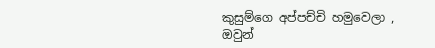කුසුම්ගෙ අප්පච්චි හමුවෙලා , ඔවුන්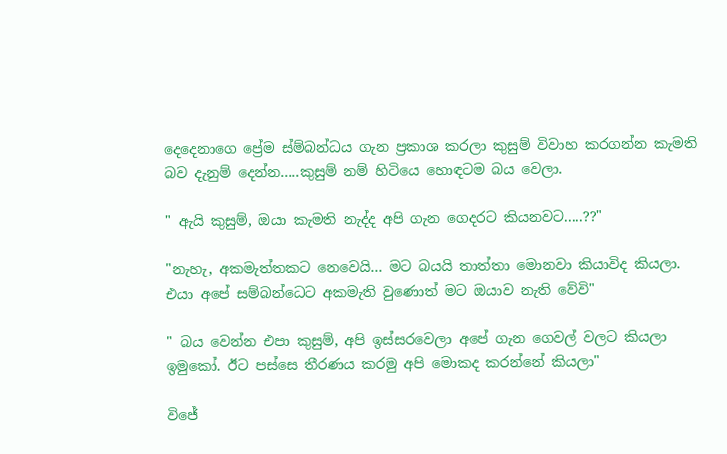දෙදෙනාගෙ ප්‍රේම ස්ම්බන්ධය ගැන ප්‍රකාශ කරලා කුසුම් විවාහ කරගන්න කැමති බව දැනුම් දෙන්න.....කුසුම් නම් හිටියෙ හොඳටම බය වෙලා.

" ඇයි කුසුම්, ඔයා කැමති නැද්ද අපි ගැන ගෙදරට කියනවට.....??"

"නැහැ, අකමැත්තකට නෙවෙයි... මට බයයි තාත්තා මොනවා කියාවිද කියලා. එයා අපේ සම්බන්ධෙට අකමැති වුණොත් මට ඔයාව නැති වේවි"

" බය වෙන්න එපා කුසුම්, අපි ඉස්සරවෙලා අපේ ගැන ගෙවල් වලට කියලා ඉමුකෝ. ඊට පස්සෙ තීරණය කරමු අපි මොකද කරන්නේ කියලා"

විජේ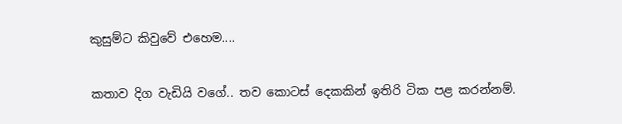කුසුම්ට කිවුවේ එහෙම....

කතාව දිග වැඩියි වගේ.. තව කොටස් දෙකකින් ඉතිරි ටික පළ කරන්නම්.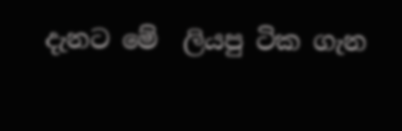දැනට මේ  ලියපු ටික ගැන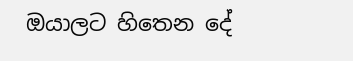ඔයාලට හිතෙන දේ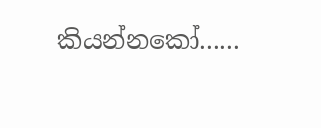කියන්නකෝ......